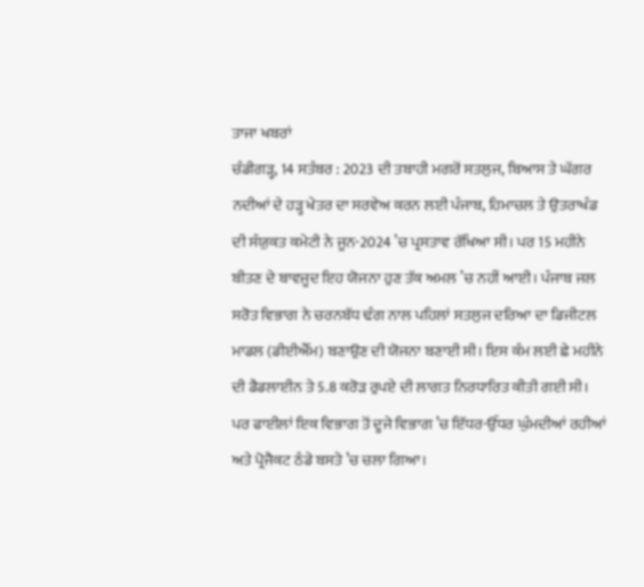ਤਾਜਾ ਖਬਰਾਂ
ਚੰਡੀਗੜ੍ਹ, 14 ਸਤੰਬਰ : 2023 ਦੀ ਤਬਾਹੀ ਮਗਰੋਂ ਸਤਲੁਜ, ਬਿਆਸ ਤੇ ਘੱਗਰ ਨਦੀਆਂ ਦੇ ਹੜ੍ਹ ਖੇਤਰ ਦਾ ਸਰਵੇਅ ਕਰਨ ਲਈ ਪੰਜਾਬ, ਹਿਮਾਚਲ ਤੇ ਉਤਰਾਖੰਡ ਦੀ ਸੰਯੁਕਤ ਕਮੇਟੀ ਨੇ ਜੂਨ-2024 ’ਚ ਪ੍ਰਸਤਾਵ ਰੱਖਿਆ ਸੀ। ਪਰ 15 ਮਹੀਨੇ ਬੀਤਣ ਦੇ ਬਾਵਜੂਦ ਇਹ ਯੋਜਨਾ ਹੁਣ ਤੱਕ ਅਮਲ ’ਚ ਨਹੀਂ ਆਈ। ਪੰਜਾਬ ਜਲ ਸਰੋਤ ਵਿਭਾਗ ਨੇ ਚਰਨਬੱਧ ਢੰਗ ਨਾਲ ਪਹਿਲਾਂ ਸਤਲੁਜ ਦਰਿਆ ਦਾ ਡਿਜੀਟਲ ਮਾਡਲ (ਡੀਈਐੱਮ) ਬਣਾਉਣ ਦੀ ਯੋਜਨਾ ਬਣਾਈ ਸੀ। ਇਸ ਕੰਮ ਲਈ ਛੇ ਮਹੀਨੇ ਦੀ ਡੈਡਲਾਈਨ ਤੇ 5.8 ਕਰੋੜ ਰੁਪਏ ਦੀ ਲਾਗਤ ਨਿਰਧਾਰਿਤ ਕੀਤੀ ਗਈ ਸੀ। ਪਰ ਫਾਈਲਾਂ ਇਕ ਵਿਭਾਗ ਤੋਂ ਦੂਜੇ ਵਿਭਾਗ ’ਚ ਇੱਧਰ-ਉੱਧਰ ਘੁੰਮਦੀਆਂ ਰਹੀਆਂ ਅਤੇ ਪ੍ਰੋਜੈਕਟ ਠੰਡੇ ਬਸਤੇ ’ਚ ਚਲਾ ਗਿਆ।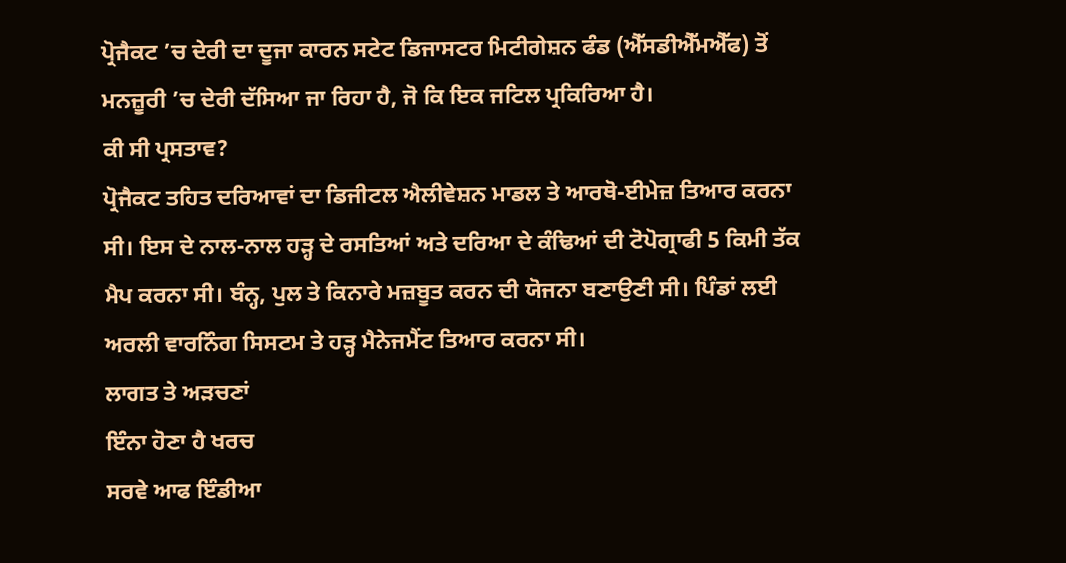ਪ੍ਰੋਜੈਕਟ ’ਚ ਦੇਰੀ ਦਾ ਦੂਜਾ ਕਾਰਨ ਸਟੇਟ ਡਿਜਾਸਟਰ ਮਿਟੀਗੇਸ਼ਨ ਫੰਡ (ਐੱਸਡੀਐੱਮਐੱਫ) ਤੋਂ ਮਨਜ਼ੂਰੀ ’ਚ ਦੇਰੀ ਦੱਸਿਆ ਜਾ ਰਿਹਾ ਹੈ, ਜੋ ਕਿ ਇਕ ਜਟਿਲ ਪ੍ਰਕਿਰਿਆ ਹੈ।
ਕੀ ਸੀ ਪ੍ਰਸਤਾਵ?
ਪ੍ਰੋਜੈਕਟ ਤਹਿਤ ਦਰਿਆਵਾਂ ਦਾ ਡਿਜੀਟਲ ਐਲੀਵੇਸ਼ਨ ਮਾਡਲ ਤੇ ਆਰਥੋ-ਈਮੇਜ਼ ਤਿਆਰ ਕਰਨਾ ਸੀ। ਇਸ ਦੇ ਨਾਲ-ਨਾਲ ਹੜ੍ਹ ਦੇ ਰਸਤਿਆਂ ਅਤੇ ਦਰਿਆ ਦੇ ਕੰਢਿਆਂ ਦੀ ਟੋਪੋਗ੍ਰਾਫੀ 5 ਕਿਮੀ ਤੱਕ ਮੈਪ ਕਰਨਾ ਸੀ। ਬੰਨ੍ਹ, ਪੁਲ ਤੇ ਕਿਨਾਰੇ ਮਜ਼ਬੂਤ ਕਰਨ ਦੀ ਯੋਜਨਾ ਬਣਾਉਣੀ ਸੀ। ਪਿੰਡਾਂ ਲਈ ਅਰਲੀ ਵਾਰਨਿੰਗ ਸਿਸਟਮ ਤੇ ਹੜ੍ਹ ਮੈਨੇਜਮੈਂਟ ਤਿਆਰ ਕਰਨਾ ਸੀ।
ਲਾਗਤ ਤੇ ਅੜਚਣਾਂ
ਇੰਨਾ ਹੋਣਾ ਹੈ ਖਰਚ
ਸਰਵੇ ਆਫ ਇੰਡੀਆ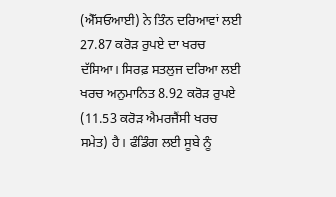(ਐੱਸਓਆਈ) ਨੇ ਤਿੰਨ ਦਰਿਆਵਾਂ ਲਈ 27.87 ਕਰੋੜ ਰੁਪਏ ਦਾ ਖਰਚ ਦੱਸਿਆ। ਸਿਰਫ਼ ਸਤਲੁਜ ਦਰਿਆ ਲਈ ਖਰਚ ਅਨੁਮਾਨਿਤ 8.92 ਕਰੋੜ ਰੁਪਏ (11.53 ਕਰੋੜ ਐਮਰਜੈਂਸੀ ਖਰਚ ਸਮੇਤ) ਹੈ। ਫੰਡਿੰਗ ਲਈ ਸੂਬੇ ਨੂੰ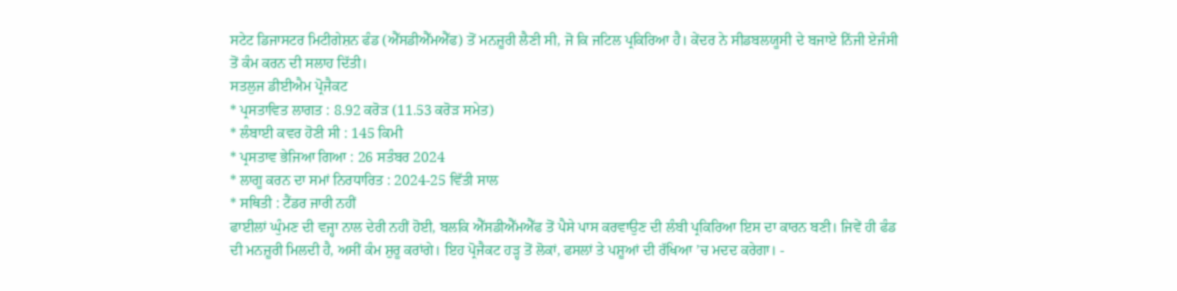ਸਟੇਟ ਡਿਜਾਸਟਰ ਮਿਟੀਗੇਸ਼ਨ ਫੰਡ (ਐੱਸਡੀਐੱਮਐੱਫ) ਤੋਂ ਮਨਜ਼ੂਰੀ ਲੈਣੀ ਸੀ, ਜੋ ਕਿ ਜਟਿਲ ਪ੍ਰਕਿਰਿਆ ਹੈ। ਕੇਂਦਰ ਨੇ ਸੀਡਬਲਯੂਸੀ ਦੇ ਬਜਾਏ ਨਿੱਜੀ ਏਜੰਸੀ ਤੋਂ ਕੰਮ ਕਰਨ ਦੀ ਸਲਾਹ ਦਿੱਤੀ।
ਸਤਲੁਜ ਡੀਈਐਮ ਪ੍ਰੋਜੈਕਟ
* ਪ੍ਰਸਤਾਵਿਤ ਲਾਗਤ : 8.92 ਕਰੋੜ (11.53 ਕਰੋੜ ਸਮੇਤ)
* ਲੰਬਾਈ ਕਵਰ ਹੋਣੀ ਸੀ : 145 ਕਿਮੀ
* ਪ੍ਰਸਤਾਵ ਭੇਜਿਆ ਗਿਆ : 26 ਸਤੰਬਰ 2024
* ਲਾਗੂ ਕਰਨ ਦਾ ਸਮਾਂ ਨਿਰਧਾਰਿਤ : 2024-25 ਵਿੱਤੀ ਸਾਲ
* ਸਥਿਤੀ : ਟੈਂਡਰ ਜਾਰੀ ਨਹੀਂ
ਫਾਈਲਾਂ ਘੁੰਮਣ ਦੀ ਵਜ੍ਹਾ ਨਾਲ ਦੇਰੀ ਨਹੀਂ ਹੋਈ, ਬਲਕਿ ਐੱਸਡੀਐੱਮਐੱਫ ਤੋਂ ਪੈਸੇ ਪਾਸ ਕਰਵਾਉਣ ਦੀ ਲੰਬੀ ਪ੍ਰਕਿਰਿਆ ਇਸ ਦਾ ਕਾਰਨ ਬਣੀ। ਜਿਵੇਂ ਹੀ ਫੰਡ ਦੀ ਮਨਜ਼ੂਰੀ ਮਿਲਦੀ ਹੈ, ਅਸੀਂ ਕੰਮ ਸ਼ੁਰੂ ਕਰਾਂਗੇ। ਇਹ ਪ੍ਰੋਜੈਕਟ ਹੜ੍ਹ ਤੋਂ ਲੋਕਾਂ, ਫਸਲਾਂ ਤੇ ਪਸ਼ੂਆਂ ਦੀ ਰੱਖਿਆ ’ਚ ਮਦਦ ਕਰੇਗਾ। -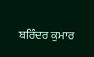ਬਰਿੰਦਰ ਕੁਮਾਰ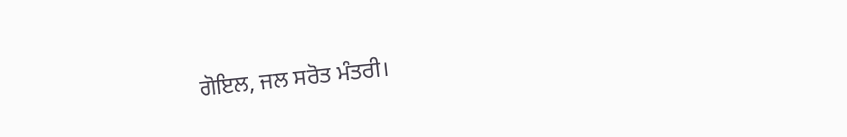ਗੋਇਲ, ਜਲ ਸਰੋਤ ਮੰਤਰੀ।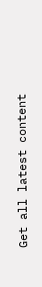Get all latest content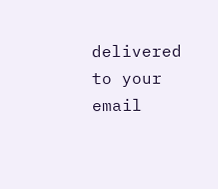delivered to your email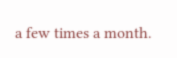a few times a month.